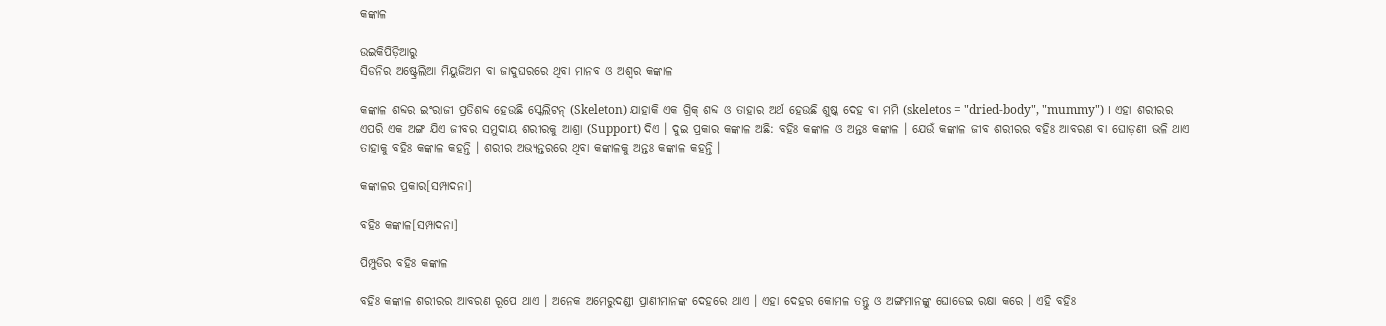କଙ୍କାଳ

ଉଇକିପିଡ଼ିଆ‌ରୁ
ସିଡନିର ଅଷ୍ଟ୍ରେଲିଆ ମିୟୁଜିଅମ ବା ଜାଦୁଘରରେ ଥିବା ମାନବ ଓ ଅଶ୍ୱର କଙ୍କାଳ

କଙ୍କାଳ ଶବ୍ଦର ଇଂରାଜୀ ପ୍ରତିଶବ୍ଦ ହେଉଛି ସ୍କେଲିଟନ୍ (Skeleton) ଯାହାକି ଏକ ଗ୍ରିକ୍ ଶବ୍ଦ ଓ ତାହାର ଅର୍ଥ ହେଉଛି ଶୁଷ୍କ ଦେହ ବା ମମି (skeletos = "dried-body", "mummy") । ଏହା ଶରୀରର ଏପରି ଏକ ଅଙ୍ଗ ଯିଏ ଜୀବର ସମୁଦାୟ ଶରୀରକୁ ଆଶ୍ରା (Support) ଦିଏ । ଦୁଇ ପ୍ରକାର କଙ୍କାଳ ଅଛି: ବହିଃ କଙ୍କାଳ ଓ ଅନ୍ତଃ କଙ୍କାଳ । ଯେଉଁ କଙ୍କାଳ ଜୀବ ଶରୀରର ବହିଃ ଆବରଣ ବା ଘୋଡ଼ଣୀ ଭଳି ଥାଏ ତାହାକୁ ବହିଃ କଙ୍କାଳ କହନ୍ତି । ଶରୀର ଅଭ୍ୟନ୍ତରରେ ଥିବା କଙ୍କାଳକୁ ଅନ୍ତଃ କଙ୍କାଳ କହନ୍ତି ।

କଙ୍କାଳର ପ୍ରକାର[ସମ୍ପାଦନା]

ବହିଃ କଙ୍କାଳ[ସମ୍ପାଦନା]

ପିମ୍ପୁଡିର ବହିଃ କଙ୍କାଳ

ବହିଃ କଙ୍କାଳ ଶରୀରର ଆବରଣ ରୂପେ ଥାଏ । ଅନେକ ଅମେରୁଦଣ୍ଡୀ ପ୍ରାଣୀମାନଙ୍କ ଦେହରେ ଥାଏ । ଏହା ଦେହର କୋମଳ ତନ୍ତୁ ଓ ଅଙ୍ଗମାନଙ୍କୁ ଘୋଡେଇ ରକ୍ଷା କରେ । ଏହି ବହିଃ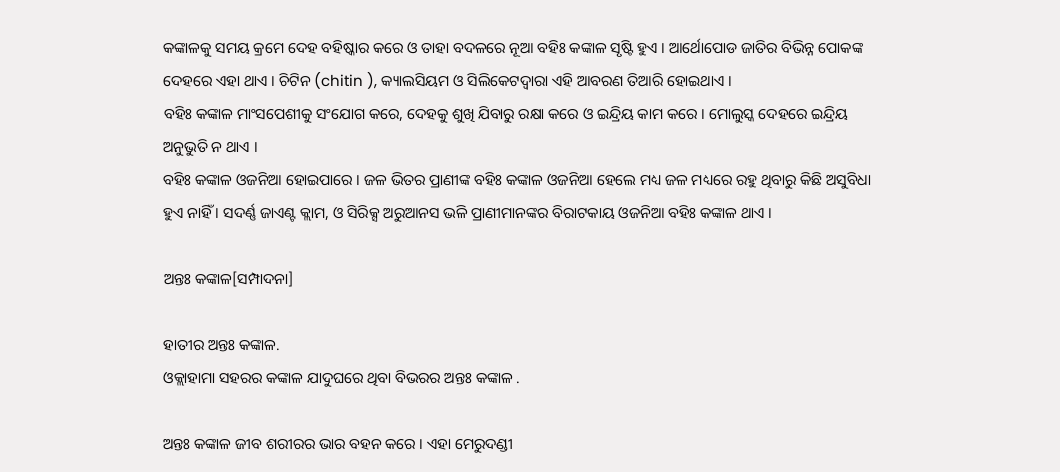କଙ୍କାଳକୁ ସମୟ କ୍ରମେ ଦେହ ବହିଷ୍କାର କରେ ଓ ତାହା ବଦଳରେ ନୂଆ ବହିଃ କଙ୍କାଳ ସୃଷ୍ଟି ହୁଏ । ଆର୍ଥୋପୋଡ ଜାତିର ବିଭିନ୍ନ ପୋକଙ୍କ ଦେହରେ ଏହା ଥାଏ । ଚିଟିନ (chitin ), କ୍ୟାଲସିୟମ ଓ ସିଲିକେଟଦ୍ୱାରା ଏହି ଆବରଣ ତିଆରି ହୋଇଥାଏ ।
ବହିଃ କଙ୍କାଳ ମାଂସପେଶୀକୁ ସଂଯୋଗ କରେ, ଦେହକୁ ଶୁଖି ଯିବାରୁ ରକ୍ଷା କରେ ଓ ଇନ୍ଦ୍ରିୟ କାମ କରେ । ମୋଲୁସ୍କ ଦେହରେ ଇନ୍ଦ୍ରିୟ ଅନୁଭୁତି ନ ଥାଏ ।
ବହିଃ କଙ୍କାଳ ଓଜନିଆ ହୋଇପାରେ । ଜଳ ଭିତର ପ୍ରାଣୀଙ୍କ ବହିଃ କଙ୍କାଳ ଓଜନିଆ ହେଲେ ମଧ୍ୟ ଜଳ ମଧ୍ୟରେ ରହୁ ଥିବାରୁ କିଛି ଅସୁବିଧା ହୁଏ ନାହିଁ । ସଦର୍ଣ୍ଣ ଜାଏଣ୍ଟ କ୍ଲାମ, ଓ ସିରିକ୍ସ ଅରୁଆନସ ଭଳି ପ୍ରାଣୀମାନଙ୍କର ବିରାଟକାୟ ଓଜନିଆ ବହିଃ କଙ୍କାଳ ଥାଏ ।

ଅନ୍ତଃ କଙ୍କାଳ[ସମ୍ପାଦନା]

ହାତୀର ଅନ୍ତଃ କଙ୍କାଳ.
ଓକ୍ଲାହାମା ସହରର କଙ୍କାଳ ଯାଦୁଘରେ ଥିବା ବିଭରର ଅନ୍ତଃ କଙ୍କାଳ .

ଅନ୍ତଃ କଙ୍କାଳ ଜୀବ ଶରୀରର ଭାର ବହନ କରେ । ଏହା ମେରୁଦଣ୍ଡୀ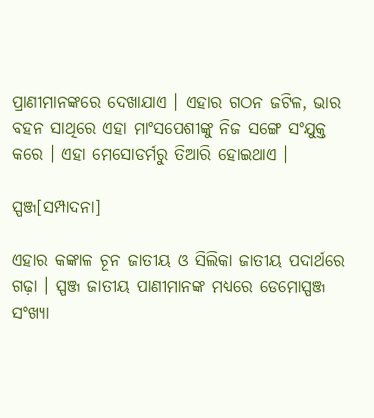ପ୍ରାଣୀମାନଙ୍କରେ ଦେଖାଯାଏ । ଏହାର ଗଠନ ଜଟିଳ, ଭାର ବହନ ସାଥିରେ ଏହା ମାଂସପେଶୀଙ୍କୁ ନିଜ ସଙ୍ଗେ ସଂଯୁକ୍ତ କରେ । ଏହା ମେସୋଡର୍ମରୁ ତିଆରି ହୋଇଥାଏ ।

ସ୍ପଞ୍ଜ[ସମ୍ପାଦନା]

ଏହାର କଙ୍କାଳ ଚୂନ ଜାତୀୟ ଓ ସିଲିକା ଜାତୀୟ ପଦାର୍ଥରେ ଗଢ଼ା । ସ୍ପଞ୍ଜ ଜାତୀୟ ପାଣୀମାନଙ୍କ ମଧ୍ୟରେ ଡେମୋସ୍ପଞ୍ଜ ସଂଖ୍ୟା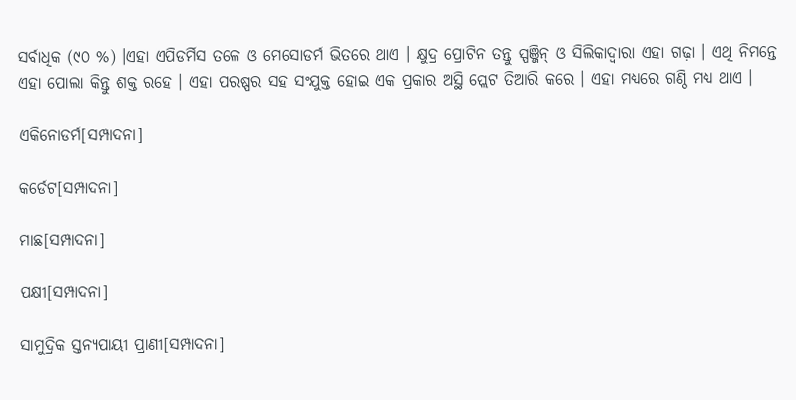ସର୍ବାଧିକ (୯୦ %) ।ଏହା ଏପିଡର୍ମିସ ତଳେ ଓ ମେସୋଡର୍ମ ଭିତରେ ଥାଏ । କ୍ଷୁଦ୍ର ପ୍ରୋଟିନ ତନ୍ତୁ ସ୍ପଞ୍ଜିନ୍ ଓ ସିଲିକାଦ୍ୱାରା ଏହା ଗଢ଼ା । ଏଥି ନିମନ୍ତେ ଏହା ପୋଲା କିନ୍ତୁ ଶକ୍ତ ରହେ । ଏହା ପରଷ୍ପର ସହ ସଂଯୁକ୍ତ ହୋଇ ଏକ ପ୍ରକାର ଅସ୍ଥି ପ୍ଲେଟ ତିଆରି କରେ । ଏହା ମଧ୍ୟରେ ଗଣ୍ଠି ମଧ୍ୟ ଥାଏ ।

ଏକିନୋଡର୍ମ[ସମ୍ପାଦନା]

କର୍ଡେଟ[ସମ୍ପାଦନା]

ମାଛ[ସମ୍ପାଦନା]

ପକ୍ଷୀ[ସମ୍ପାଦନା]

ସାମୁଦ୍ରିକ ସ୍ତନ୍ୟପାୟୀ ପ୍ରାଣୀ[ସମ୍ପାଦନା]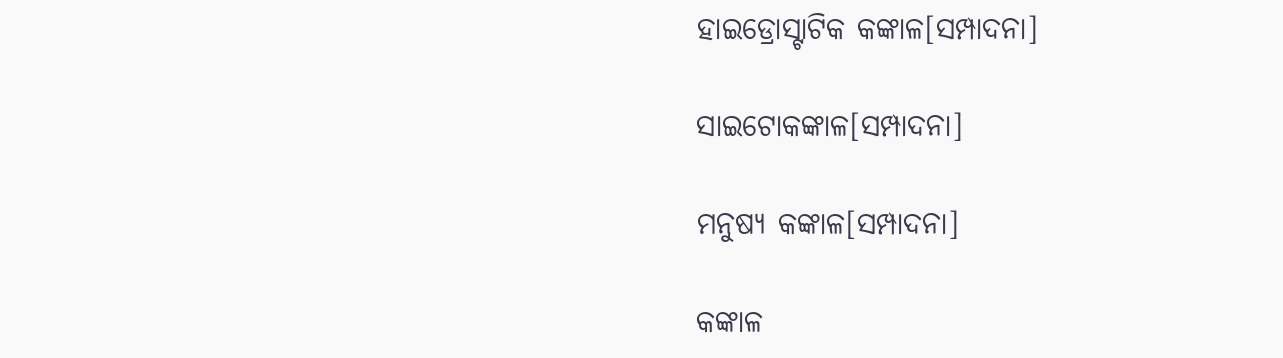ହାଇଡ୍ରୋସ୍ଟାଟିକ କଙ୍କାଳ[ସମ୍ପାଦନା]

ସାଇଟୋକଙ୍କାଳ[ସମ୍ପାଦନା]

ମନୁଷ୍ୟ କଙ୍କାଳ[ସମ୍ପାଦନା]

କଙ୍କାଳ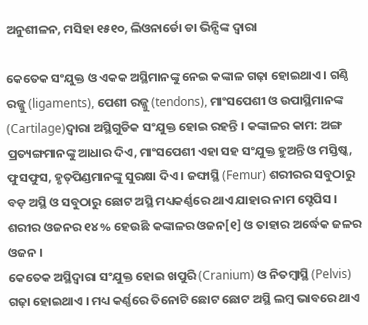ଅନୁଶୀଳନ, ମସିହା ୧୫୧୦, ଲିଓନାର୍ଡୋ ଡା ଭିନ୍ସିଙ୍କ ଦ୍ୱାରା

କେତେକ ସଂଯୁକ୍ତ ଓ ଏକକ ଅସ୍ଥିମାନଙ୍କୁ ନେଇ କଙ୍କାଳ ଗଢ଼ା ହୋଇଥାଏ । ଗଣ୍ଠି ରଜ୍ଜୁ (ligaments), ପେଶୀ ରଜ୍ଜୁ (tendons), ମାଂସପେଶୀ ଓ ଉପାସ୍ଥିମାନଙ୍କ (Cartilage)ଦ୍ୱାରା ଅସ୍ଥିଗୁଡିକ ସଂଯୁକ୍ତ ହୋଇ ରହନ୍ତି । କଙ୍କାଳର କାମ: ଅଙ୍ଗ ପ୍ରତ୍ୟଙ୍ଗମାନଙ୍କୁ ଆଧାର ଦିଏ, ମାଂସପେଶୀ ଏହା ସହ ସଂଯୁକ୍ତ ହୁଅନ୍ତି ଓ ମସ୍ତିଷ୍କ, ଫୁସଫୁସ, ହୃତ୍‌ପିଣ୍ଡମାନଙ୍କୁ ସୁରକ୍ଷା ଦିଏ । ଜଙ୍ଘାସ୍ଥି (Femur) ଶରୀରର ସବୁଠାରୁ ବଡ଼ ଅସ୍ଥି ଓ ସବୁଠାରୁ ଛୋଟ ଅସ୍ଥି ମଧ୍ୟକର୍ଣ୍ଣରେ ଥାଏ ଯାହାର ନାମ ସ୍ଟେପିସ । ଶରୀର ଓଜନର ୧୪% ହେଉଛି କଙ୍କାଳର ଓଜନ[୧] ଓ ତାହାର ଅର୍ଦ୍ଧେକ ଜଳର ଓଜନ ।
କେତେକ ଅସ୍ଥିଦ୍ୱାରା ସଂଯୁକ୍ତ ହୋଇ ଖପୁରି (Cranium) ଓ ନିତମ୍ବାସ୍ଥି (Pelvis) ଗଢ଼ା ହୋଇଥାଏ । ମଧ୍ୟ କର୍ଣ୍ଣରେ ତିନୋଟି ଛୋଟ ଛୋଟ ଅସ୍ଥି ଲମ୍ବ ଭାବରେ ଥାଏ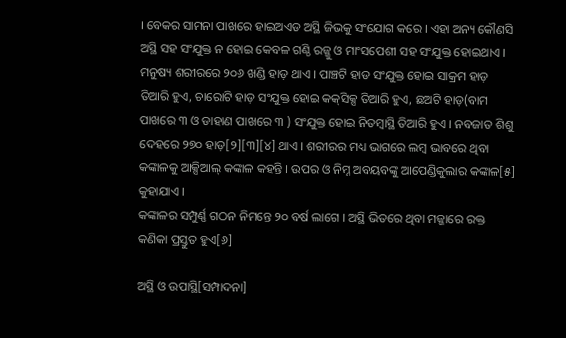। ବେକର ସାମନା ପାଖରେ ହାଇଅଏଡ ଅସ୍ଥି ଜିଭକୁ ସଂଯୋଗ କରେ । ଏହା ଅନ୍ୟ କୌଣସି ଅସ୍ଥି ସହ ସଂଯୁକ୍ତ ନ ହୋଇ କେବଳ ଗଣ୍ଠି ରଜ୍ଜୁ ଓ ମାଂସପେଶୀ ସହ ସଂଯୁକ୍ତ ହୋଇଥାଏ ।
ମନୁଷ୍ୟ ଶରୀରରେ ୨୦୬ ଖଣ୍ଡି ହାଡ଼ ଥାଏ । ପାଞ୍ଚଟି ହାଡ ସଂଯୁକ୍ତ ହୋଇ ସାକ୍ରମ ହାଡ଼ ତିଆରି ହୁଏ, ଚାରୋଟି ହାଡ଼ ସଂଯୁକ୍ତ ହୋଇ କକ୍‌ସିକ୍ସ ତିଆରି ହୁଏ, ଛଅଟି ହାଡ଼(ବାମ ପାଖରେ ୩ ଓ ଡାହାଣ ପାଖରେ ୩ ) ସଂଯୁକ୍ତ ହୋଇ ନିତମ୍ବାସ୍ଥି ତିଆରି ହୁଏ । ନବଜାତ ଶିଶୁ ଦେହରେ ୨୭୦ ହାଡ଼[୨][୩][୪] ଥାଏ । ଶରୀରର ମଧ୍ୟ ଭାଗରେ ଲମ୍ବ ଭାବରେ ଥିବା କଙ୍କାଳକୁ ଆକ୍ସିଆଲ୍ କଙ୍କାଳ କହନ୍ତି । ଉପର ଓ ନିମ୍ନ ଅବୟବଙ୍କୁ ଆପେଣ୍ଡିକୁଲାର କଙ୍କାଳ[୫] କୁହାଯାଏ ।
କଙ୍କାଳର ସମ୍ପୁର୍ଣ୍ଣ ଗଠନ ନିମନ୍ତେ ୨୦ ବର୍ଷ ଲାଗେ । ଅସ୍ଥି ଭିତରେ ଥିବା ମଜ୍ଜାରେ ରକ୍ତ କଣିକା ପ୍ରସ୍ତୁତ ହୁଏ[୬]

ଅସ୍ଥି ଓ ଉପାସ୍ଥି[ସମ୍ପାଦନା]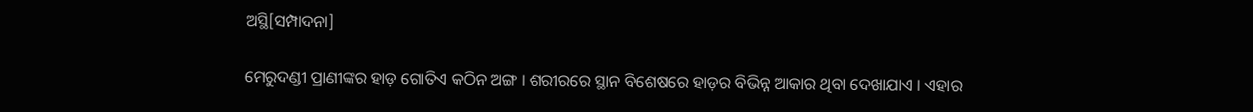ଅସ୍ଥି[ସମ୍ପାଦନା]

ମେରୁଦଣ୍ଡୀ ପ୍ରାଣୀଙ୍କର ହାଡ଼ ଗୋତିଏ କଠିନ ଅଙ୍ଗ । ଶରୀରରେ ସ୍ଥାନ ବିଶେଷରେ ହାଡ଼ର ବିଭିନ୍ନ ଆକାର ଥିବା ଦେଖାଯାଏ । ଏହାର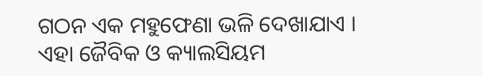ଗଠନ ଏକ ମହୁଫେଣା ଭଳି ଦେଖାଯାଏ । ଏହା ଜୈବିକ ଓ କ୍ୟାଲସିୟମ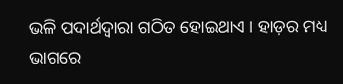ଭଳି ପଦାର୍ଥଦ୍ୱାରା ଗଠିତ ହୋଇଥାଏ । ହାଡ଼ର ମଧ୍ୟ ଭାଗରେ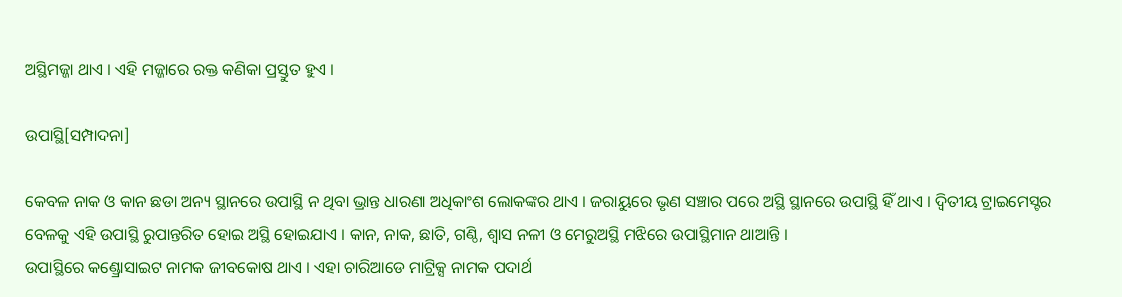ଅସ୍ଥିମଜ୍ଜା ଥାଏ । ଏହି ମଜ୍ଜାରେ ରକ୍ତ କଣିକା ପ୍ରସ୍ତୁତ ହୁଏ ।

ଉପାସ୍ଥି[ସମ୍ପାଦନା]

କେବଳ ନାକ ଓ କାନ ଛଡା ଅନ୍ୟ ସ୍ଥାନରେ ଉପାସ୍ଥି ନ ଥିବା ଭ୍ରାନ୍ତ ଧାରଣା ଅଧିକାଂଶ ଲୋକଙ୍କର ଥାଏ । ଜରାୟୁରେ ଭୃଣ ସଞ୍ଚାର ପରେ ଅସ୍ଥି ସ୍ଥାନରେ ଉପାସ୍ଥି ହିଁ ଥାଏ । ଦ୍ୱିତୀୟ ଟ୍ରାଇମେସ୍ଟର ବେଳକୁ ଏହି ଉପାସ୍ଥି ରୁପାନ୍ତରିତ ହୋଇ ଅସ୍ଥି ହୋଇଯାଏ । କାନ, ନାକ, ଛାତି, ଗଣ୍ଠି, ଶ୍ୱାସ ନଳୀ ଓ ମେରୁଅସ୍ଥି ମଝିରେ ଉପାସ୍ଥିମାନ ଥାଆନ୍ତି ।
ଉପାସ୍ଥିରେ କଣ୍ଡ୍ରୋସାଇଟ ନାମକ ଜୀବକୋଷ ଥାଏ । ଏହା ଚାରିଆଡେ ମାଟ୍ରିକ୍ସ ନାମକ ପଦାର୍ଥ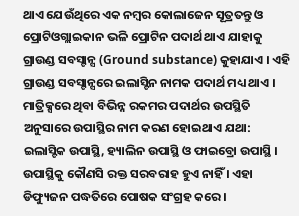ଥାଏ ଯେଉଁଥିରେ ଏକ ନମ୍ବର କୋଲାଜେନ ସୂତ୍ରତନ୍ତୁ ଓ ପ୍ରୋଟିଓଗ୍ଲାଇକାନ ଭଳି ପ୍ରୋଟିନ ପଦାର୍ଥ ଥାଏ ଯାହାକୁ ଗ୍ରାଉଣ୍ଡ ସବସ୍ଟାନ୍ସ (Ground substance) କୁହାଯାଏ । ଏହି ଗ୍ରାଉଣ୍ଡ ସବସ୍ଟାନ୍ସରେ ଇଲାସ୍ଟିନ ନାମକ ପଦାର୍ଥ ମଧ୍ୟ ଥାଏ । ମାତ୍ରିକ୍ସରେ ଥିବା ବିଭିନ୍ନ ରକମର ପଦାର୍ଥର ଉପସ୍ଥିତି ଅନୁସାରେ ଉପାସ୍ଥିର ନାମ କରଣ ହୋଇଥାଏ ଯଥା: ଇଲାସ୍ଟିକ ଉପାସ୍ଥି, ହ୍ୟାଲିନ ଉପାସ୍ଥି ଓ ଫାଇବ୍ରୋ ଉପାସ୍ଥି ।
ଉପାସ୍ଥିକୁ କୌଣସି ରକ୍ତ ସରବରାହ ହୁଏ ନାହିଁ । ଏହା ଡିଫ୍ୟୁଜନ ପଦ୍ଧତିରେ ପୋଷକ ସଂଗ୍ରହ କରେ ।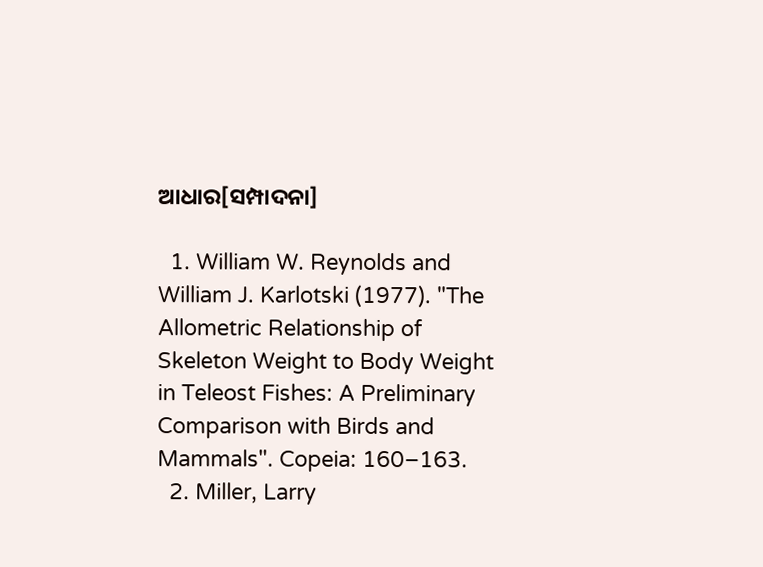ଆଧାର[ସମ୍ପାଦନା]

  1. William W. Reynolds and William J. Karlotski (1977). "The Allometric Relationship of Skeleton Weight to Body Weight in Teleost Fishes: A Preliminary Comparison with Birds and Mammals". Copeia: 160–163.
  2. Miller, Larry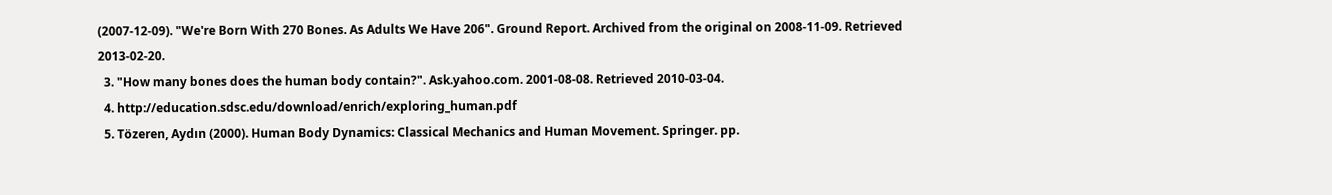(2007-12-09). "We're Born With 270 Bones. As Adults We Have 206". Ground Report. Archived from the original on 2008-11-09. Retrieved 2013-02-20.
  3. "How many bones does the human body contain?". Ask.yahoo.com. 2001-08-08. Retrieved 2010-03-04.
  4. http://education.sdsc.edu/download/enrich/exploring_human.pdf
  5. Tözeren, Aydın (2000). Human Body Dynamics: Classical Mechanics and Human Movement. Springer. pp.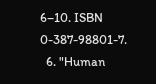6–10. ISBN 0-387-98801-7.
  6. "Human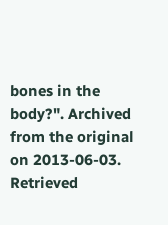bones in the body?". Archived from the original on 2013-06-03. Retrieved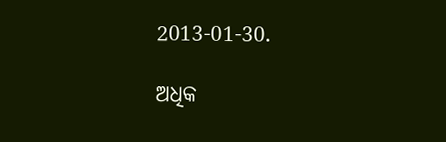2013-01-30.

ଅଧିକ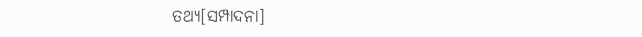ତଥ୍ୟ[ସମ୍ପାଦନା]